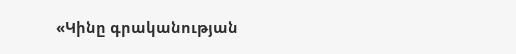«Կինը գրականության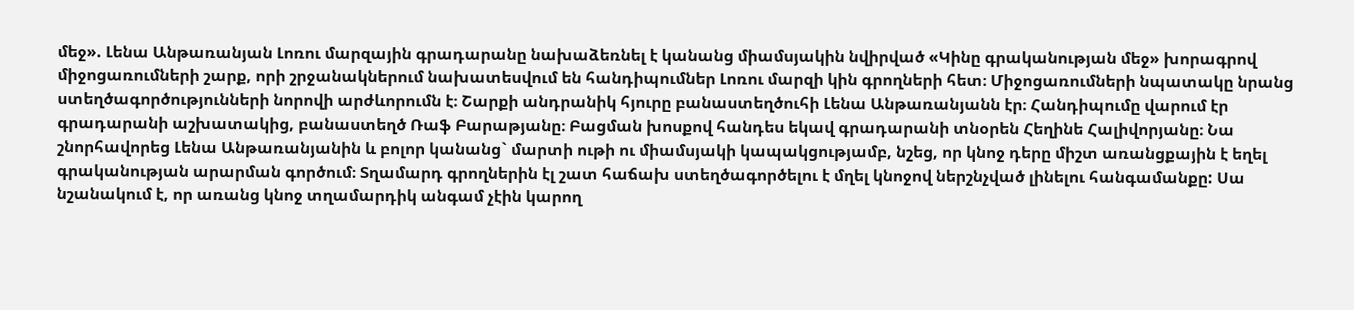մեջ». Լենա Անթառանյան Լոռու մարզային գրադարանը նախաձեռնել է կանանց միամսյակին նվիրված «Կինը գրականության մեջ» խորագրով միջոցառումների շարք, որի շրջանակներում նախատեսվում են հանդիպումներ Լոռու մարզի կին գրողների հետ։ Միջոցառումների նպատակը նրանց ստեղծագործությունների նորովի արժևորումն է։ Շարքի անդրանիկ հյուրը բանաստեղծուհի Լենա Անթառանյանն էր։ Հանդիպումը վարում էր գրադարանի աշխատակից, բանաստեղծ Ռաֆ Բարաթյանը։ Բացման խոսքով հանդես եկավ գրադարանի տնօրեն Հեղինե Հալիվորյանը։ Նա շնորհավորեց Լենա Անթառանյանին և բոլոր կանանց` մարտի ութի ու միամսյակի կապակցությամբ, նշեց, որ կնոջ դերը միշտ առանցքային է եղել գրականության արարման գործում։ Տղամարդ գրողներին էլ շատ հաճախ ստեղծագործելու է մղել կնոջով ներշնչված լինելու հանգամանքը: Սա նշանակում է, որ առանց կնոջ տղամարդիկ անգամ չէին կարող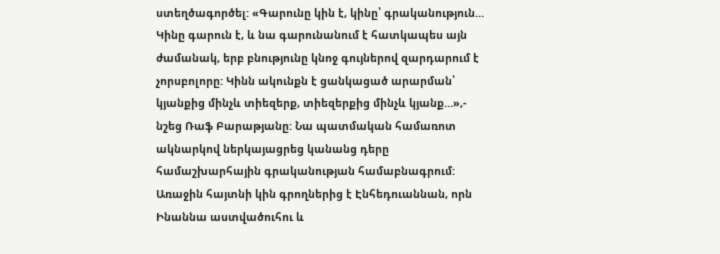ստեղծագործել: «Գարունը կին է, կինը՝ գրականություն… Կինը գարուն է, և նա գարունանում է հատկապես այն ժամանակ, երբ բնությունը կնոջ գույներով զարդարում է չորսբոլորը: Կինն ակունքն է ցանկացած արարման՝ կյանքից մինչև տիեզերք, տիեզերքից մինչև կյանք…»,- նշեց Ռաֆ Բարաթյանը: Նա պատմական համառոտ ակնարկով ներկայացրեց կանանց դերը համաշխարհային գրականության համաբնագրում: Առաջին հայտնի կին գրողներից է Էնհեդուաննան, որն Ինաննա աստվածուհու և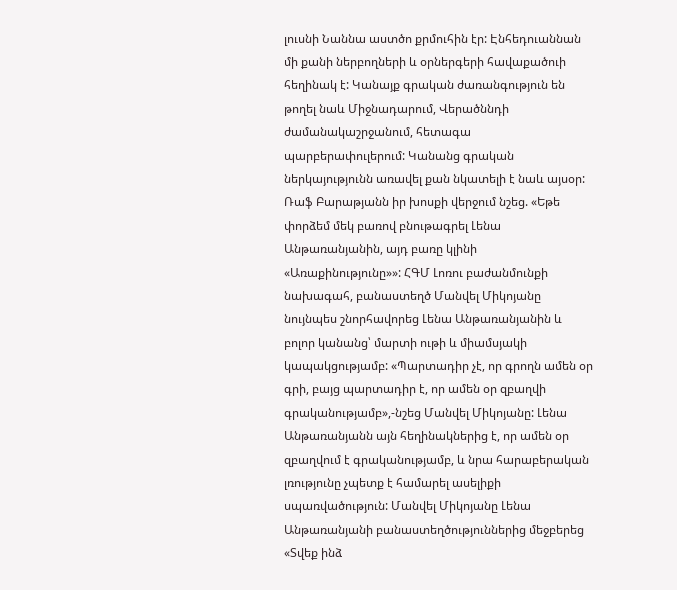լուսնի Նաննա աստծո քրմուհին էր: Էնհեդուաննան մի քանի ներբողների և օրներգերի հավաքածուի հեղինակ է: Կանայք գրական ժառանգություն են թողել նաև Միջնադարում, Վերածննդի ժամանակաշրջանում, հետագա պարբերափուլերում: Կանանց գրական ներկայությունն առավել քան նկատելի է նաև այսօր: Ռաֆ Բարաթյանն իր խոսքի վերջում նշեց. «Եթե փորձեմ մեկ բառով բնութագրել Լենա Անթառանյանին, այդ բառը կլինի «Առաքինությունը»»: ՀԳՄ Լոռու բաժանմունքի նախագահ, բանաստեղծ Մանվել Միկոյանը նույնպես շնորհավորեց Լենա Անթառանյանին և բոլոր կանանց՝ մարտի ութի և միամսյակի կապակցությամբ: «Պարտադիր չէ, որ գրողն ամեն օր գրի, բայց պարտադիր է, որ ամեն օր զբաղվի գրականությամբ»,-նշեց Մանվել Միկոյանը: Լենա Անթառանյանն այն հեղինակներից է, որ ամեն օր զբաղվում է գրականությամբ, և նրա հարաբերական լռությունը չպետք է համարել ասելիքի սպառվածություն: Մանվել Միկոյանը Լենա Անթառանյանի բանաստեղծություններից մեջբերեց «Տվեք ինձ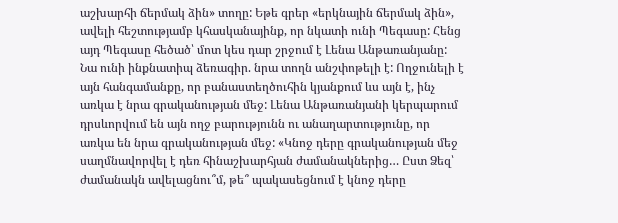աշխարհի ճերմակ ձին» տողը: Եթե գրեր «երկնային ճերմակ ձին», ավելի հեշտությամբ կհասկանայինք, որ նկատի ունի Պեգասը: Հենց այդ Պեգասը հեծած՝ մոտ կես դար շրջում է Լենա Անթառանյանը: Նա ունի ինքնատիպ ձեռագիր. նրա տողն անշփոթելի է: Ողջունելի է այն հանգամանքը, որ բանաստեղծուհին կյանքում ևս այն է, ինչ առկա է նրա գրականության մեջ: Լենա Անթառանյանի կերպարում դրսևորվում են այն ողջ բարությունն ու անաղարտությունը, որ առկա են նրա գրականության մեջ: «Կնոջ դերը գրականության մեջ սաղմնավորվել է դեռ հինաշխարհյան ժամանակներից… Ըստ Ձեզ՝ ժամանակն ավելացնու՞մ, թե՞ պակասեցնում է կնոջ դերը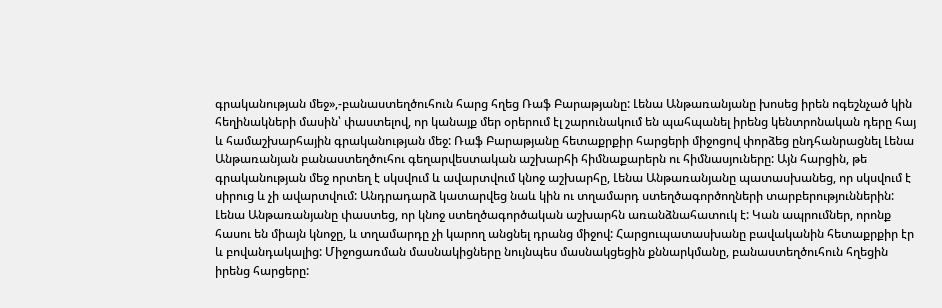գրականության մեջ»,-բանաստեղծուհուն հարց հղեց Ռաֆ Բարաթյանը: Լենա Անթառանյանը խոսեց իրեն ոգեշնչած կին հեղինակների մասին՝ փաստելով, որ կանայք մեր օրերում էլ շարունակում են պահպանել իրենց կենտրոնական դերը հայ և համաշխարհային գրականության մեջ: Ռաֆ Բարաթյանը հետաքրքիր հարցերի միջոցով փորձեց ընդհանրացնել Լենա Անթառանյան բանաստեղծուհու գեղարվեստական աշխարհի հիմնաքարերն ու հիմնասյուները: Այն հարցին, թե գրականության մեջ որտեղ է սկսվում և ավարտվում կնոջ աշխարհը, Լենա Անթառանյանը պատասխանեց, որ սկսվում է սիրուց և չի ավարտվում: Անդրադարձ կատարվեց նաև կին ու տղամարդ ստեղծագործողների տարբերություններին: Լենա Անթառանյանը փաստեց, որ կնոջ ստեղծագործական աշխարհն առանձնահատուկ է: Կան ապրումներ, որոնք հասու են միայն կնոջը, և տղամարդը չի կարող անցնել դրանց միջով: Հարցուպատասխանը բավականին հետաքրքիր էր և բովանդակալից: Միջոցառման մասնակիցները նույնպես մասնակցեցին քննարկմանը, բանաստեղծուհուն հղեցին իրենց հարցերը: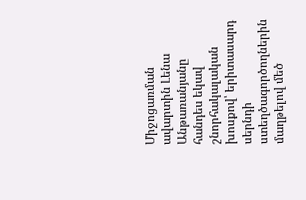Միջոցառման ավարտին Լենա Անթառանյանը հանդես եկավ շնորհակալական խոսքով՝ երիտասարդ սերնդի ստեղծագործողներին մաղթելով մեծ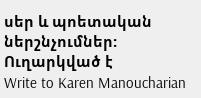սեր և պոետական ներշնչումներ:
Ուղարկված է
Write to Karen Manoucharian